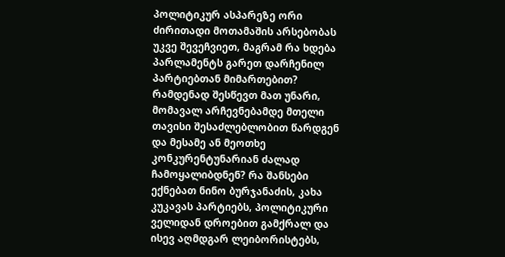პოლიტიკურ ასპარეზე ორი ძირითადი მოთამაშის არსებობას უკვე შევეჩვიეთ, მაგრამ რა ხდება პარლამენტს გარეთ დარჩენილ პარტიებთან მიმართებით? რამდენად შესწევთ მათ უნარი, მომავალ არჩევნებამდე მთელი თავისი შესაძლებლობით წარდგენ და მესამე ან მეოთხე კონკურენტუნარიან ძალად ჩამოყალიბდნენ? რა შანსები ექნებათ ნინო ბურჯანაძის, კახა კუკავას პარტიებს, პოლიტიკური ველიდან დროებით გამქრალ და ისევ აღმდგარ ლეიბორისტებს,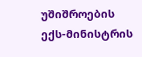უშიშროების ექს-მინისტრის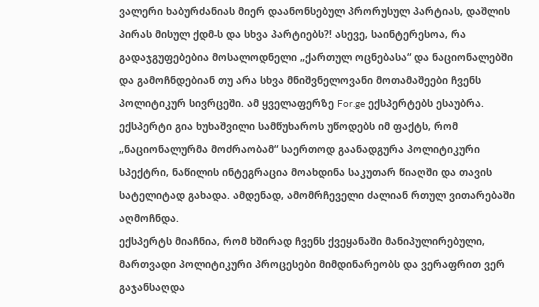ვალერი ხაბურძანიას მიერ დაანონსებულ პრორუსულ პარტიას, დაშლის პირას მისულ ქდმ-ს და სხვა პარტიებს?! ასევე, საინტერესოა, რა გადაჯგუფებებია მოსალოდნელი „ქართულ ოცნებასა“ და ნაციონალებში და გამოჩნდებიან თუ არა სხვა მნიშვნელოვანი მოთამაშეები ჩვენს პოლიტიკურ სივრცეში. ამ ყველაფერზე For.ge ექსპერტებს ესაუბრა.
ექსპერტი გია ხუხაშვილი სამწუხაროს უწოდებს იმ ფაქტს, რომ „ნაციონალურმა მოძრაობამ“ საერთოდ გაანადგურა პოლიტიკური სპექტრი, ნაწილის ინტეგრაცია მოახდინა საკუთარ წიაღში და თავის სატელიტად გახადა. ამდენად, ამომრჩეველი ძალიან რთულ ვითარებაში აღმოჩნდა.
ექსპერტს მიაჩნია, რომ ხშირად ჩვენს ქვეყანაში მანიპულირებული, მართვადი პოლიტიკური პროცესები მიმდინარეობს და ვერაფრით ვერ გაჯანსაღდა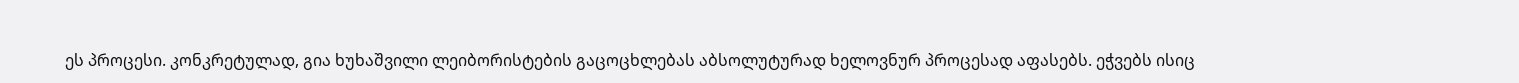ეს პროცესი. კონკრეტულად, გია ხუხაშვილი ლეიბორისტების გაცოცხლებას აბსოლუტურად ხელოვნურ პროცესად აფასებს. ეჭვებს ისიც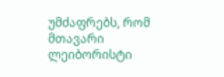უმძაფრებს, რომ მთავარი ლეიბორისტი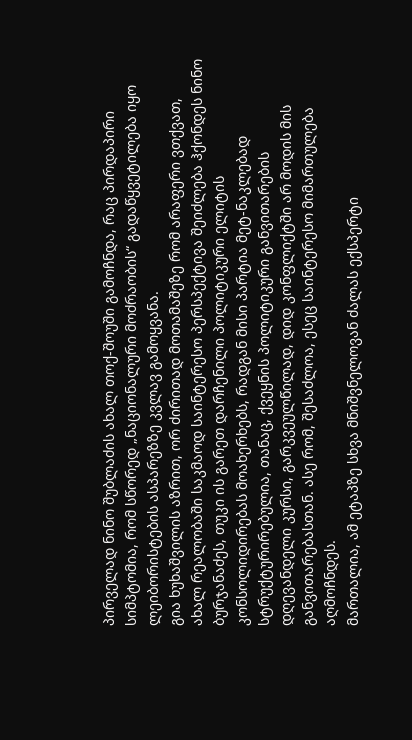პირველად ნინო შუბლაძის ახალ თოქ-შოუში გამოჩნდა, რაც პირდაპირი სიმპტომია, რომ სწორედ „ნაციონალური მოძრაობის“ გადაწყვეტილება იყო ლეიბორისტების ასპარეზზე კვლავ გამოყვანა.
გია ხუხაშვილის აზრით, ორ ძირითად მოთამაშეზე რომ არაფერი ვთქვათ, ახალ რეალობაში საკმაოდ საინტერესო პერსპექტივა შეიძლება ჰქონდეს ნინო ბურჯანაძეს, თუკი ის გარეთ დარჩენილი პოლიტიკური ელიტის კონსოლიდირებას მოახერხებს, რადგან მისი პარტია მეტ-ნაკლებად სტრუქტურირებულია, თანაც, ქვეყნის პოლიტიკური განვითარების დღევანდელი კურსი, გარკვეულწილად, დიდ კონფლიქტში არ მოდის მის განვითარებასთან. ასე რომ, შესაძლოა, ესეც საინტერესო მიმართულება აღმოჩნდეს.
მართალია, ამ ეტაპზე სხვა მნიშვნელოვან ძალას ექსპერტი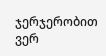ჯერჯერობით ვერ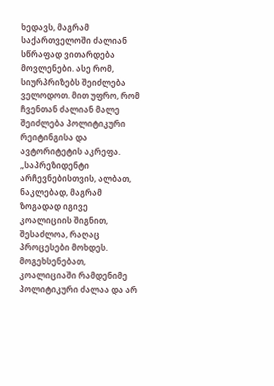ხედავს, მაგრამ საქართველოში ძალიან სწრაფად ვითარდება მოვლენები. ასე რომ, სიურპრიზებს შეიძლება ველოდოთ. მით უფრო, რომ ჩვენთან ძალიან მალე შეიძლება პოლიტიკური რეიტინგისა და ავტორიტეტის აკრეფა.
„საპრეზიდენტი არჩევნებისთვის, ალბათ, ნაკლებად, მაგრამ ზოგადად იგივე კოალიციის შიგნით, შესაძლოა, რაღაც პროცესები მოხდეს. მოგეხსენებათ, კოალიციაში რამდენიმე პოლიტიკური ძალაა და არ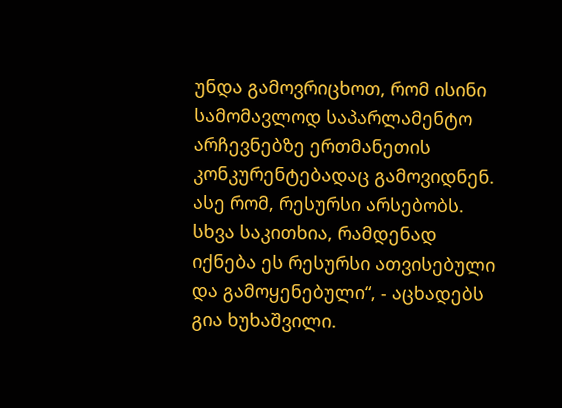უნდა გამოვრიცხოთ, რომ ისინი სამომავლოდ საპარლამენტო არჩევნებზე ერთმანეთის კონკურენტებადაც გამოვიდნენ. ასე რომ, რესურსი არსებობს. სხვა საკითხია, რამდენად იქნება ეს რესურსი ათვისებული და გამოყენებული“, - აცხადებს გია ხუხაშვილი.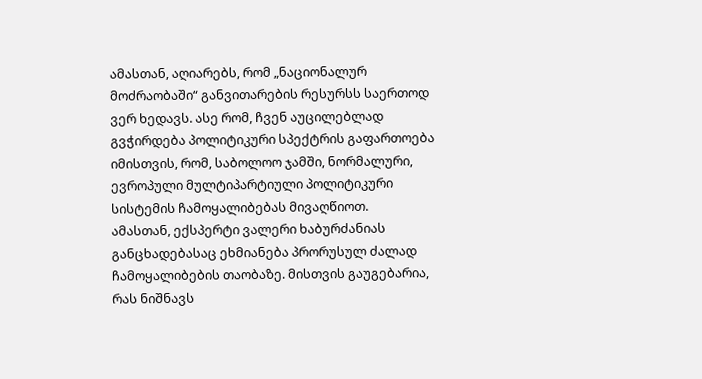ამასთან, აღიარებს, რომ „ნაციონალურ მოძრაობაში“ განვითარების რესურსს საერთოდ ვერ ხედავს. ასე რომ, ჩვენ აუცილებლად გვჭირდება პოლიტიკური სპექტრის გაფართოება იმისთვის, რომ, საბოლოო ჯამში, ნორმალური, ევროპული მულტიპარტიული პოლიტიკური სისტემის ჩამოყალიბებას მივაღწიოთ.
ამასთან, ექსპერტი ვალერი ხაბურძანიას განცხადებასაც ეხმიანება პრორუსულ ძალად ჩამოყალიბების თაობაზე. მისთვის გაუგებარია, რას ნიშნავს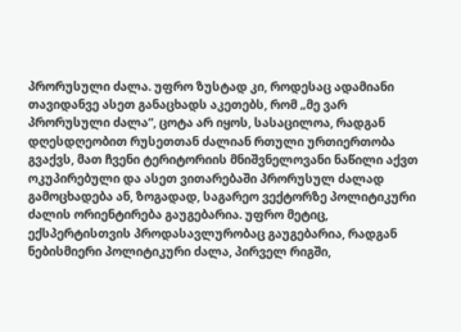პრორუსული ძალა. უფრო ზუსტად კი, როდესაც ადამიანი თავიდანვე ასეთ განაცხადს აკეთებს, რომ „მე ვარ პრორუსული ძალა“, ცოტა არ იყოს, სასაცილოა, რადგან დღესდღეობით რუსეთთან ძალიან რთული ურთიერთობა გვაქვს, მათ ჩვენი ტერიტორიის მნიშვნელოვანი ნაწილი აქვთ ოკუპირებული და ასეთ ვითარებაში პრორუსულ ძალად გამოცხადება ან, ზოგადად, საგარეო ვექტორზე პოლიტიკური ძალის ორიენტირება გაუგებარია. უფრო მეტიც, ექსპერტისთვის პროდასავლურობაც გაუგებარია, რადგან ნებისმიერი პოლიტიკური ძალა, პირველ რიგში,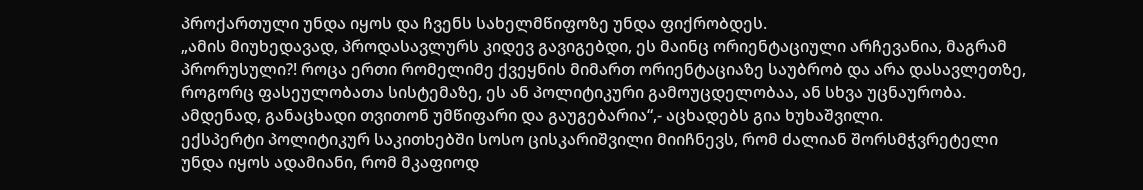პროქართული უნდა იყოს და ჩვენს სახელმწიფოზე უნდა ფიქრობდეს.
„ამის მიუხედავად, პროდასავლურს კიდევ გავიგებდი, ეს მაინც ორიენტაციული არჩევანია, მაგრამ პრორუსული?! როცა ერთი რომელიმე ქვეყნის მიმართ ორიენტაციაზე საუბრობ და არა დასავლეთზე, როგორც ფასეულობათა სისტემაზე, ეს ან პოლიტიკური გამოუცდელობაა, ან სხვა უცნაურობა. ამდენად, განაცხადი თვითონ უმწიფარი და გაუგებარია“,- აცხადებს გია ხუხაშვილი.
ექსპერტი პოლიტიკურ საკითხებში სოსო ცისკარიშვილი მიიჩნევს, რომ ძალიან შორსმჭვრეტელი უნდა იყოს ადამიანი, რომ მკაფიოდ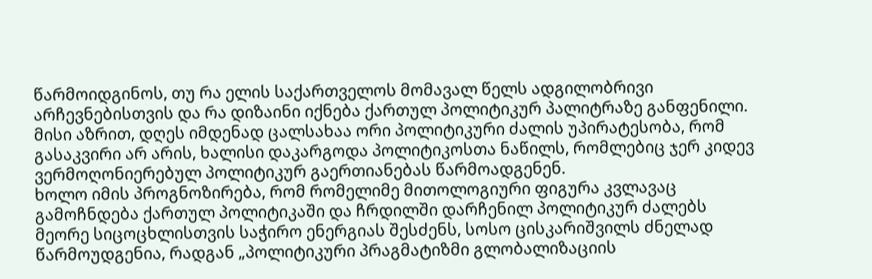წარმოიდგინოს, თუ რა ელის საქართველოს მომავალ წელს ადგილობრივი არჩევნებისთვის და რა დიზაინი იქნება ქართულ პოლიტიკურ პალიტრაზე განფენილი. მისი აზრით, დღეს იმდენად ცალსახაა ორი პოლიტიკური ძალის უპირატესობა, რომ გასაკვირი არ არის, ხალისი დაკარგოდა პოლიტიკოსთა ნაწილს, რომლებიც ჯერ კიდევ ვერმოღონიერებულ პოლიტიკურ გაერთიანებას წარმოადგენენ.
ხოლო იმის პროგნოზირება, რომ რომელიმე მითოლოგიური ფიგურა კვლავაც გამოჩნდება ქართულ პოლიტიკაში და ჩრდილში დარჩენილ პოლიტიკურ ძალებს მეორე სიცოცხლისთვის საჭირო ენერგიას შესძენს, სოსო ცისკარიშვილს ძნელად წარმოუდგენია, რადგან „პოლიტიკური პრაგმატიზმი გლობალიზაციის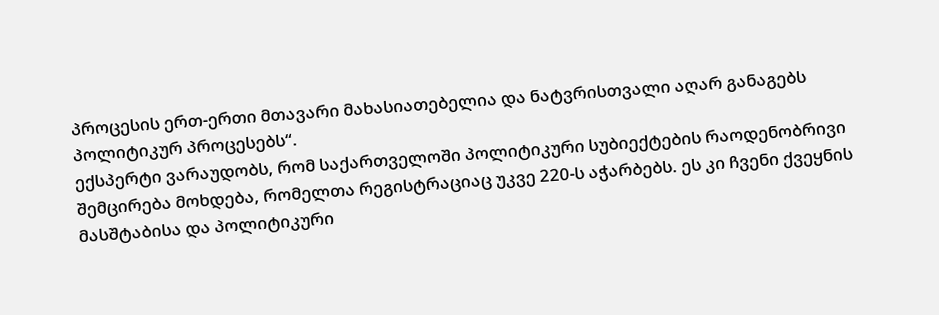პროცესის ერთ-ერთი მთავარი მახასიათებელია და ნატვრისთვალი აღარ განაგებს პოლიტიკურ პროცესებს“.
ექსპერტი ვარაუდობს, რომ საქართველოში პოლიტიკური სუბიექტების რაოდენობრივი შემცირება მოხდება, რომელთა რეგისტრაციაც უკვე 220-ს აჭარბებს. ეს კი ჩვენი ქვეყნის მასშტაბისა და პოლიტიკური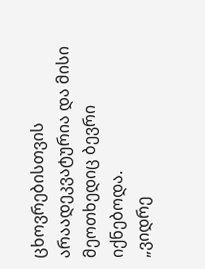ცხოვრებისთვის არაადეკვატურია და მისი მეოთხედიც ბევრი იქნებოდა.
„ვიდრე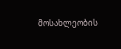მოსახლეობის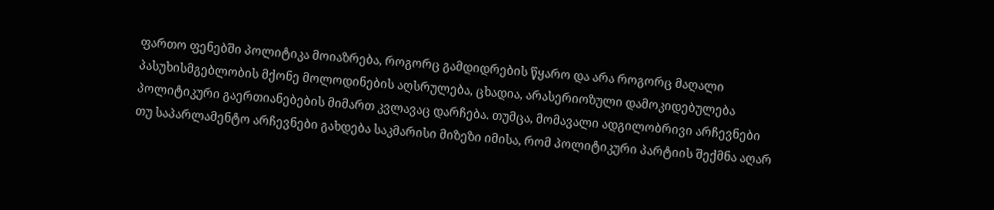ფართო ფენებში პოლიტიკა მოიაზრება, როგორც გამდიდრების წყარო და არა როგორც მაღალი პასუხისმგებლობის მქონე მოლოდინების აღსრულება, ცხადია, არასერიოზული დამოკიდებულება პოლიტიკური გაერთიანებების მიმართ კვლავაც დარჩება. თუმცა, მომავალი ადგილობრივი არჩევნები თუ საპარლამენტო არჩევნები გახდება საკმარისი მიზეზი იმისა, რომ პოლიტიკური პარტიის შექმნა აღარ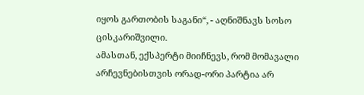იყოს გართობის საგანი“, - აღნიშნავს სოსო ცისკარიშვილი.
ამასთან, ექსპერტი მიიჩნევს, რომ მომავალი არჩევნებისთვის ორად-ორი პარტია არ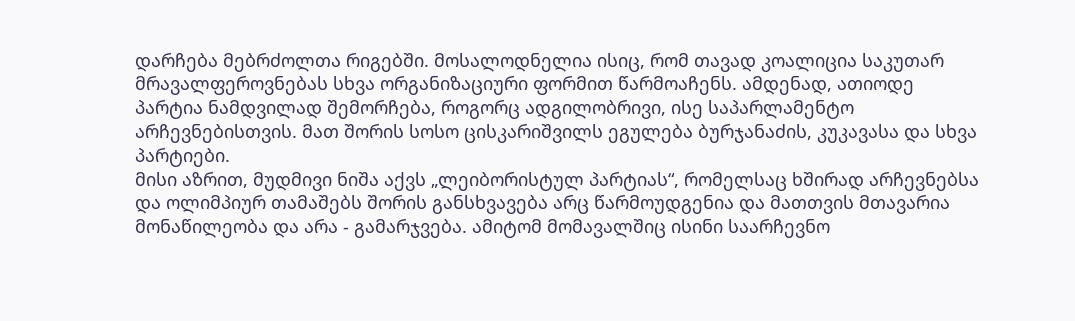დარჩება მებრძოლთა რიგებში. მოსალოდნელია ისიც, რომ თავად კოალიცია საკუთარ მრავალფეროვნებას სხვა ორგანიზაციური ფორმით წარმოაჩენს. ამდენად, ათიოდე პარტია ნამდვილად შემორჩება, როგორც ადგილობრივი, ისე საპარლამენტო არჩევნებისთვის. მათ შორის სოსო ცისკარიშვილს ეგულება ბურჯანაძის, კუკავასა და სხვა პარტიები.
მისი აზრით, მუდმივი ნიშა აქვს „ლეიბორისტულ პარტიას“, რომელსაც ხშირად არჩევნებსა და ოლიმპიურ თამაშებს შორის განსხვავება არც წარმოუდგენია და მათთვის მთავარია მონაწილეობა და არა - გამარჯვება. ამიტომ მომავალშიც ისინი საარჩევნო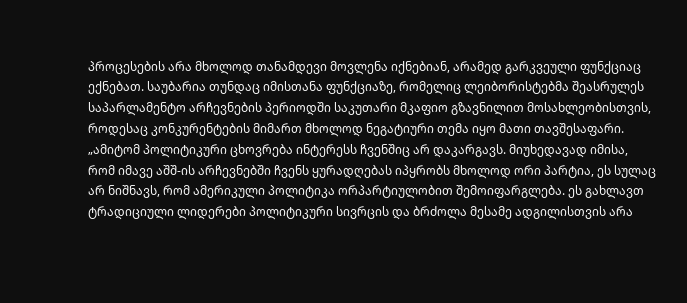პროცესების არა მხოლოდ თანამდევი მოვლენა იქნებიან, არამედ გარკვეული ფუნქციაც ექნებათ. საუბარია თუნდაც იმისთანა ფუნქციაზე, რომელიც ლეიბორისტებმა შეასრულეს საპარლამენტო არჩევნების პერიოდში საკუთარი მკაფიო გზავნილით მოსახლეობისთვის, როდესაც კონკურენტების მიმართ მხოლოდ ნეგატიური თემა იყო მათი თავშესაფარი.
„ამიტომ პოლიტიკური ცხოვრება ინტერესს ჩვენშიც არ დაკარგავს. მიუხედავად იმისა, რომ იმავე აშშ-ის არჩევნებში ჩვენს ყურადღებას იპყრობს მხოლოდ ორი პარტია, ეს სულაც არ ნიშნავს, რომ ამერიკული პოლიტიკა ორპარტიულობით შემოიფარგლება. ეს გახლავთ ტრადიციული ლიდერები პოლიტიკური სივრცის და ბრძოლა მესამე ადგილისთვის არა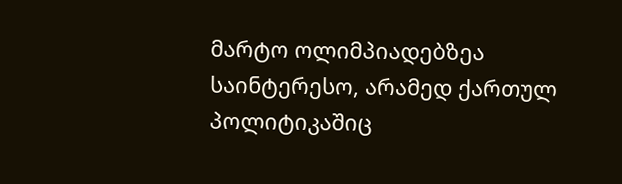მარტო ოლიმპიადებზეა საინტერესო, არამედ ქართულ პოლიტიკაშიც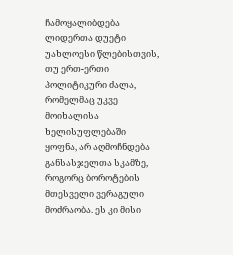ჩამოყალიბდება ლიდერთა დუეტი უახლოესი წლებისთვის, თუ ერთ-ერთი პოლიტიკური ძალა, რომელმაც უკვე მოიხალისა ხელისუფლებაში ყოფნა, არ აღმოჩნდება განსასჯელთა სკამზე, როგორც ბოროტების მთესველი ვერაგული მოძრაობა. ეს კი მისი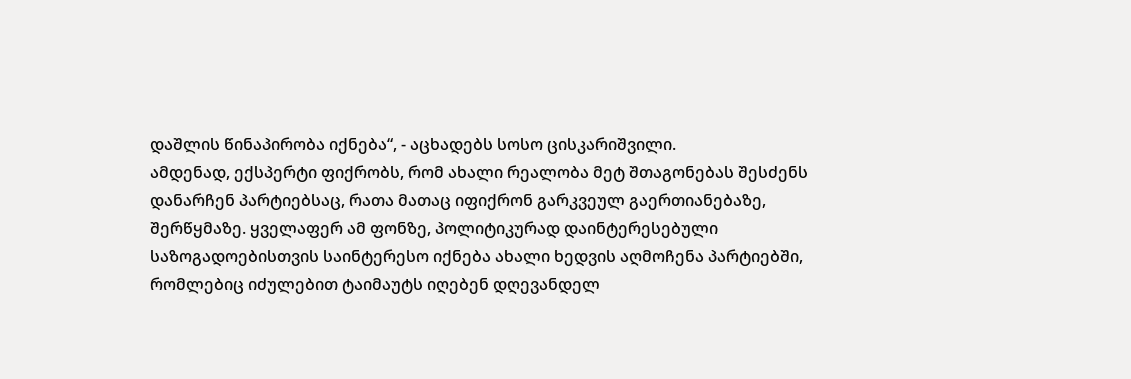დაშლის წინაპირობა იქნება“, - აცხადებს სოსო ცისკარიშვილი.
ამდენად, ექსპერტი ფიქრობს, რომ ახალი რეალობა მეტ შთაგონებას შესძენს დანარჩენ პარტიებსაც, რათა მათაც იფიქრონ გარკვეულ გაერთიანებაზე, შერწყმაზე. ყველაფერ ამ ფონზე, პოლიტიკურად დაინტერესებული საზოგადოებისთვის საინტერესო იქნება ახალი ხედვის აღმოჩენა პარტიებში, რომლებიც იძულებით ტაიმაუტს იღებენ დღევანდელ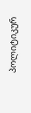პოლიტიკურ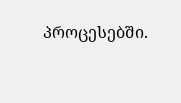პროცესებში.